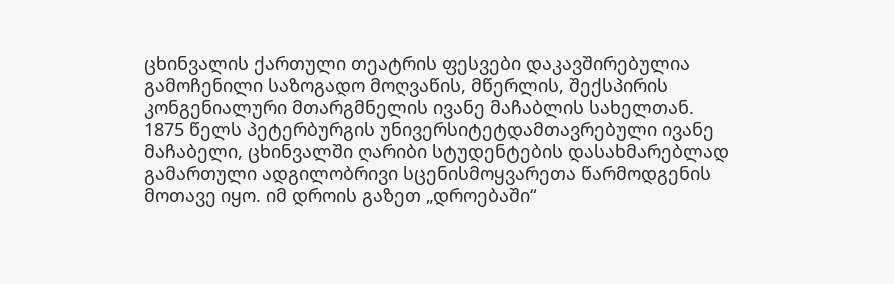ცხინვალის ქართული თეატრის ფესვები დაკავშირებულია გამოჩენილი საზოგადო მოღვაწის, მწერლის, შექსპირის კონგენიალური მთარგმნელის ივანე მაჩაბლის სახელთან. 1875 წელს პეტერბურგის უნივერსიტეტდამთავრებული ივანე მაჩაბელი, ცხინვალში ღარიბი სტუდენტების დასახმარებლად გამართული ადგილობრივი სცენისმოყვარეთა წარმოდგენის მოთავე იყო. იმ დროის გაზეთ „დროებაში“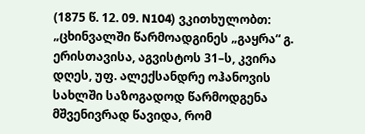(1875 წ. 12. 09. N104) ვკითხულობთ: „ცხინვალში წარმოადგინეს „გაყრა“ გ. ერისთავისა, აგვისტოს 31–ს, კვირა დღეს, უფ. ალექსანდრე ოჰანოვის სახლში საზოგადოდ წარმოდგენა მშვენივრად წავიდა, რომ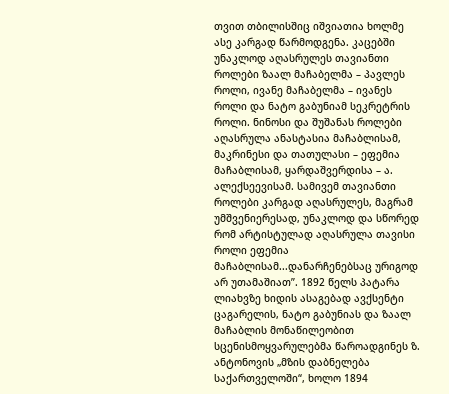თვით თბილისშიც იშვიათია ხოლმე ასე კარგად წარმოდგენა. კაცებში უნაკლოდ აღასრულეს თავიანთი როლები ზაალ მაჩაბელმა – პავლეს როლი, ივანე მაჩაბელმა – ივანეს როლი და ნატო გაბუნიამ სეკრეტრის როლი. ნინოსი და შუშანას როლები აღასრულა ანასტასია მაჩაბლისამ, მაკრინესი და თათულასი – ეფემია მაჩაბლისამ, ყარდაშვერდისა – ა. ალექსეევისამ. სამივემ თავიანთი როლები კარგად აღასრულეს, მაგრამ უმშვენიერესად, უნაკლოდ და სწორედ რომ არტისტულად აღასრულა თავისი როლი ეფემია მაჩაბლისამ...დანარჩენებსაც ურიგოდ არ უთამაშიათ”. 1892 წელს პატარა ლიახვზე ხიდის ასაგებად ავქსენტი ცაგარელის, ნატო გაბუნიას და ზაალ მაჩაბლის მონაწილეობით სცენისმოყვარულებმა წაროადგინეს ზ. ანტონოვის „მზის დაბნელება საქართველოში“, ხოლო 1894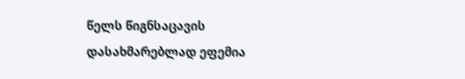წელს წიგნსაცავის დასახმარებლად ეფემია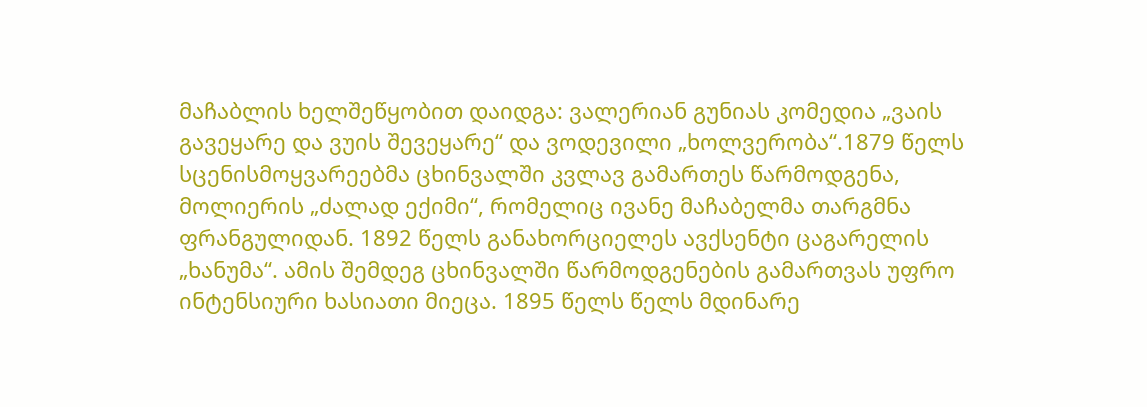მაჩაბლის ხელშეწყობით დაიდგა: ვალერიან გუნიას კომედია „ვაის გავეყარე და ვუის შევეყარე“ და ვოდევილი „ხოლვერობა“.1879 წელს სცენისმოყვარეებმა ცხინვალში კვლავ გამართეს წარმოდგენა, მოლიერის „ძალად ექიმი“, რომელიც ივანე მაჩაბელმა თარგმნა ფრანგულიდან. 1892 წელს განახორციელეს ავქსენტი ცაგარელის „ხანუმა“. ამის შემდეგ ცხინვალში წარმოდგენების გამართვას უფრო ინტენსიური ხასიათი მიეცა. 1895 წელს წელს მდინარე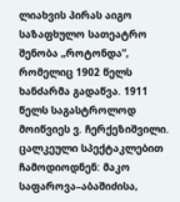ლიახვის პირას აიგო საზაფხულო სათეატრო შენობა „როტონდა”, რომელიც 1902 წელს ხანძარმა გადაწვა. 1911 წელს საგასტროლოდ მოიწვიეს ვ. ჩერქეზიშვილი. ცალკეული სპექტაკლებით ჩამოდიოდნენ: მაკო საფაროვა–აბაშიძისა,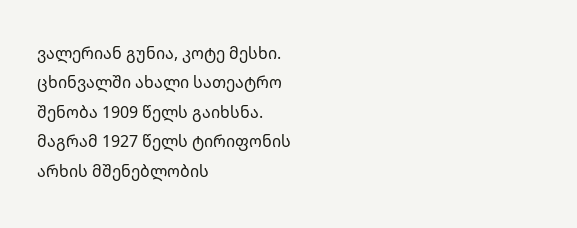ვალერიან გუნია, კოტე მესხი. ცხინვალში ახალი სათეატრო შენობა 1909 წელს გაიხსნა. მაგრამ 1927 წელს ტირიფონის არხის მშენებლობის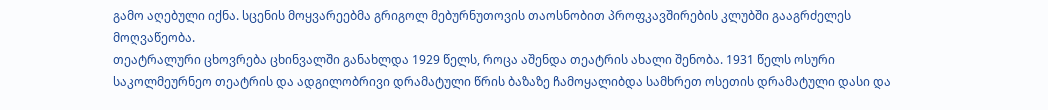გამო აღებული იქნა. სცენის მოყვარეებმა გრიგოლ მებურნუთოვის თაოსნობით პროფკავშირების კლუბში გააგრძელეს მოღვაწეობა.
თეატრალური ცხოვრება ცხინვალში განახლდა 1929 წელს, როცა აშენდა თეატრის ახალი შენობა. 1931 წელს ოსური საკოლმეურნეო თეატრის და ადგილობრივი დრამატული წრის ბაზაზე ჩამოყალიბდა სამხრეთ ოსეთის დრამატული დასი და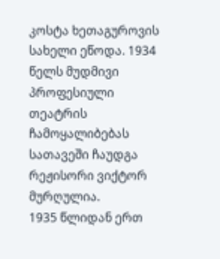კოსტა ხეთაგუროვის სახელი ეწოდა. 1934 წელს მუდმივი პროფესიული თეატრის ჩამოყალიბებას სათავეში ჩაუდგა რეჟისორი ვიქტორ მურღულია.
1935 წლიდან ერთ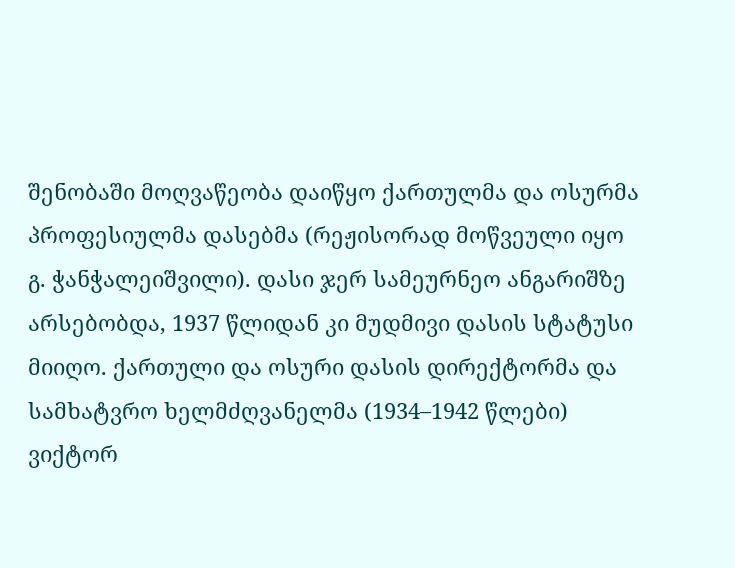შენობაში მოღვაწეობა დაიწყო ქართულმა და ოსურმა პროფესიულმა დასებმა (რეჟისორად მოწვეული იყო გ. ჭანჭალეიშვილი). დასი ჯერ სამეურნეო ანგარიშზე არსებობდა, 1937 წლიდან კი მუდმივი დასის სტატუსი მიიღო. ქართული და ოსური დასის დირექტორმა და სამხატვრო ხელმძღვანელმა (1934–1942 წლები) ვიქტორ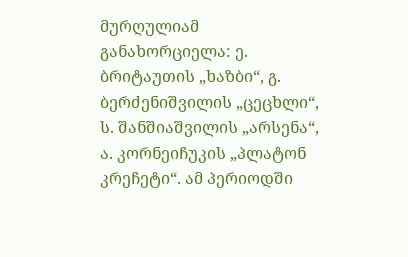მურღულიამ განახორციელა: ე. ბრიტაუთის „ხაზბი“, გ. ბერძენიშვილის „ცეცხლი“, ს. შანშიაშვილის „არსენა“, ა. კორნეიჩუკის „პლატონ კრეჩეტი“. ამ პერიოდში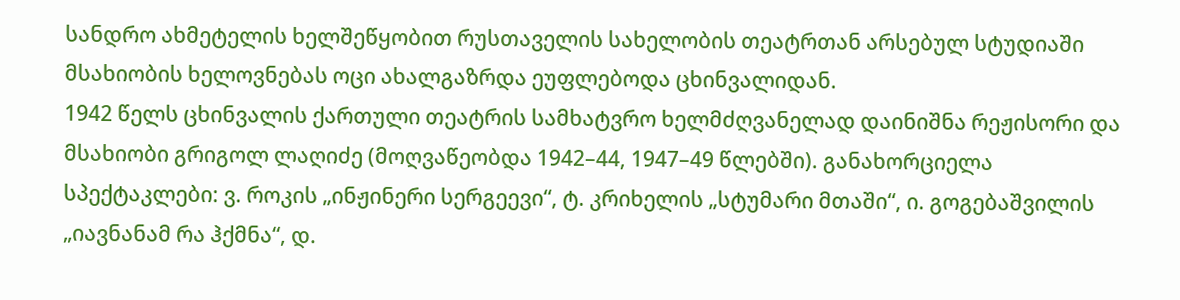სანდრო ახმეტელის ხელშეწყობით რუსთაველის სახელობის თეატრთან არსებულ სტუდიაში მსახიობის ხელოვნებას ოცი ახალგაზრდა ეუფლებოდა ცხინვალიდან.
1942 წელს ცხინვალის ქართული თეატრის სამხატვრო ხელმძღვანელად დაინიშნა რეჟისორი და მსახიობი გრიგოლ ლაღიძე (მოღვაწეობდა 1942–44, 1947–49 წლებში). განახორციელა სპექტაკლები: ვ. როკის „ინჟინერი სერგეევი“, ტ. კრიხელის „სტუმარი მთაში“, ი. გოგებაშვილის „იავნანამ რა ჰქმნა“, დ.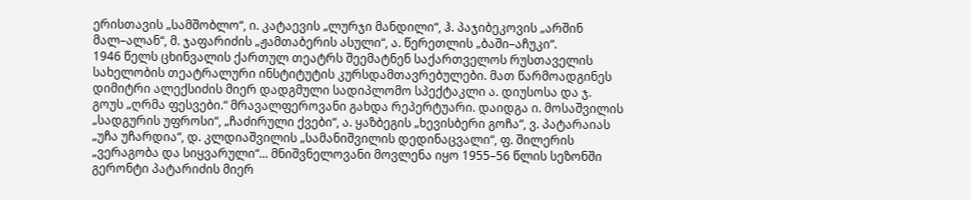ერისთავის „სამშობლო“, ი. კატაევის „ლურჯი მანდილი“, ჰ. პაჯიბეკოვის „არშინ მალ–ალან“, მ. ჯაფარიძის „ჟამთაბერის ასული“, ა. წერეთლის „ბაში–აჩუკი“.
1946 წელს ცხინვალის ქართულ თეატრს შეემატნენ საქართველოს რუსთაველის სახელობის თეატრალური ინსტიტუტის კურსდამთავრებულები. მათ წარმოადგინეს დიმიტრი ალექსიძის მიერ დადგმული სადიპლომო სპექტაკლი ა. დიუსოსა და ჯ. გოუს „ღრმა ფესვები.“ მრავალფეროვანი გახდა რეპერტუარი. დაიდგა ი. მოსაშვილის „სადგურის უფროსი“, „ჩაძირული ქვები“, ა. ყაზბეგის „ხევისბერი გოჩა“, ვ. პატარაიას „უჩა უჩარდია“, დ. კლდიაშვილის „სამანიშვილის დედინაცვალი“, ფ. შილერის „ვერაგობა და სიყვარული“... მნიშვნელოვანი მოვლენა იყო 1955–56 წლის სეზონში გერონტი პატარიძის მიერ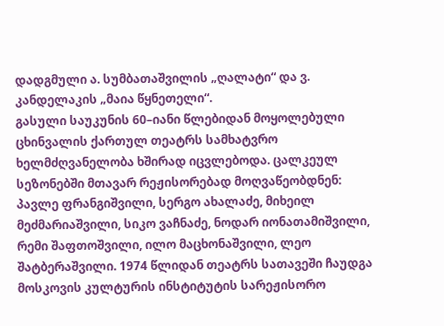დადგმული ა. სუმბათაშვილის „ღალატი“ და ვ. კანდელაკის „მაია წყნეთელი“.
გასული საუკუნის 60–იანი წლებიდან მოყოლებული ცხინვალის ქართულ თეატრს სამხატვრო ხელმძღვანელობა ხშირად იცვლებოდა. ცალკეულ სეზონებში მთავარ რეჟისორებად მოღვაწეობდნენ: პავლე ფრანგიშვილი, სერგო ახალაძე, მიხეილ მეძმარიაშვილი, სიკო ვაჩნაძე, ნოდარ იონათამიშვილი, რემი შაფთოშვილი, ილო მაცხონაშვილი, ლეო შატბერაშვილი. 1974 წლიდან თეატრს სათავეში ჩაუდგა მოსკოვის კულტურის ინსტიტუტის სარეჟისორო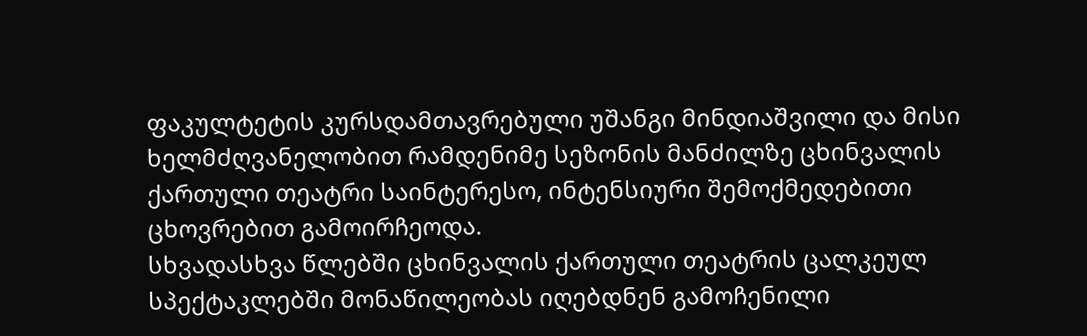ფაკულტეტის კურსდამთავრებული უშანგი მინდიაშვილი და მისი ხელმძღვანელობით რამდენიმე სეზონის მანძილზე ცხინვალის ქართული თეატრი საინტერესო, ინტენსიური შემოქმედებითი ცხოვრებით გამოირჩეოდა.
სხვადასხვა წლებში ცხინვალის ქართული თეატრის ცალკეულ სპექტაკლებში მონაწილეობას იღებდნენ გამოჩენილი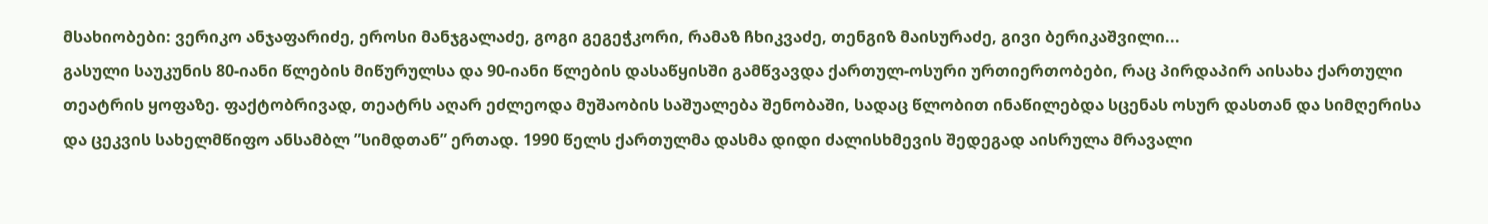მსახიობები: ვერიკო ანჯაფარიძე, ეროსი მანჯგალაძე, გოგი გეგეჭკორი, რამაზ ჩხიკვაძე, თენგიზ მაისურაძე, გივი ბერიკაშვილი...
გასული საუკუნის 80-იანი წლების მიწურულსა და 90-იანი წლების დასაწყისში გამწვავდა ქართულ-ოსური ურთიერთობები, რაც პირდაპირ აისახა ქართული თეატრის ყოფაზე. ფაქტობრივად, თეატრს აღარ ეძლეოდა მუშაობის საშუალება შენობაში, სადაც წლობით ინაწილებდა სცენას ოსურ დასთან და სიმღერისა და ცეკვის სახელმწიფო ანსამბლ ”სიმდთან” ერთად. 1990 წელს ქართულმა დასმა დიდი ძალისხმევის შედეგად აისრულა მრავალი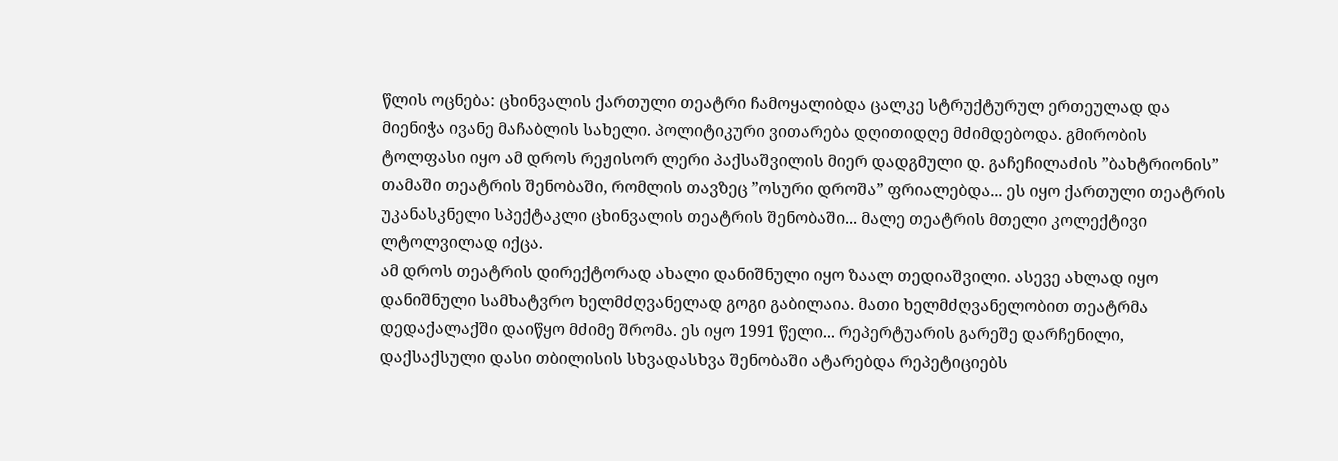წლის ოცნება: ცხინვალის ქართული თეატრი ჩამოყალიბდა ცალკე სტრუქტურულ ერთეულად და მიენიჭა ივანე მაჩაბლის სახელი. პოლიტიკური ვითარება დღითიდღე მძიმდებოდა. გმირობის ტოლფასი იყო ამ დროს რეჟისორ ლერი პაქსაშვილის მიერ დადგმული დ. გაჩეჩილაძის ”ბახტრიონის” თამაში თეატრის შენობაში, რომლის თავზეც ”ოსური დროშა” ფრიალებდა... ეს იყო ქართული თეატრის უკანასკნელი სპექტაკლი ცხინვალის თეატრის შენობაში... მალე თეატრის მთელი კოლექტივი ლტოლვილად იქცა.
ამ დროს თეატრის დირექტორად ახალი დანიშნული იყო ზაალ თედიაშვილი. ასევე ახლად იყო დანიშნული სამხატვრო ხელმძღვანელად გოგი გაბილაია. მათი ხელმძღვანელობით თეატრმა დედაქალაქში დაიწყო მძიმე შრომა. ეს იყო 1991 წელი... რეპერტუარის გარეშე დარჩენილი, დაქსაქსული დასი თბილისის სხვადასხვა შენობაში ატარებდა რეპეტიციებს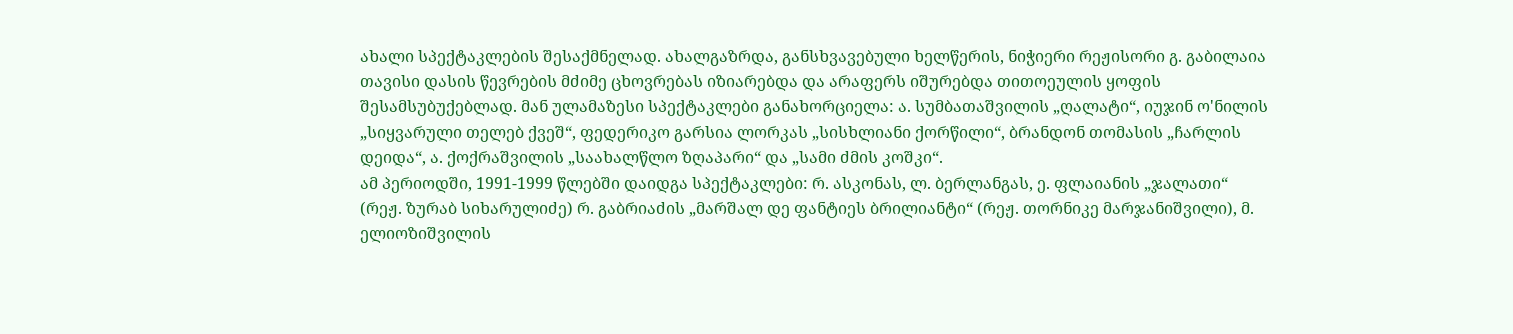ახალი სპექტაკლების შესაქმნელად. ახალგაზრდა, განსხვავებული ხელწერის, ნიჭიერი რეჟისორი გ. გაბილაია თავისი დასის წევრების მძიმე ცხოვრებას იზიარებდა და არაფერს იშურებდა თითოეულის ყოფის შესამსუბუქებლად. მან ულამაზესი სპექტაკლები განახორციელა: ა. სუმბათაშვილის „ღალატი“, იუჯინ ო'ნილის „სიყვარული თელებ ქვეშ“, ფედერიკო გარსია ლორკას „სისხლიანი ქორწილი“, ბრანდონ თომასის „ჩარლის დეიდა“, ა. ქოქრაშვილის „საახალწლო ზღაპარი“ და „სამი ძმის კოშკი“.
ამ პერიოდში, 1991-1999 წლებში დაიდგა სპექტაკლები: რ. ასკონას, ლ. ბერლანგას, ე. ფლაიანის „ჯალათი“ (რეჟ. ზურაბ სიხარულიძე) რ. გაბრიაძის „მარშალ დე ფანტიეს ბრილიანტი“ (რეჟ. თორნიკე მარჯანიშვილი), მ. ელიოზიშვილის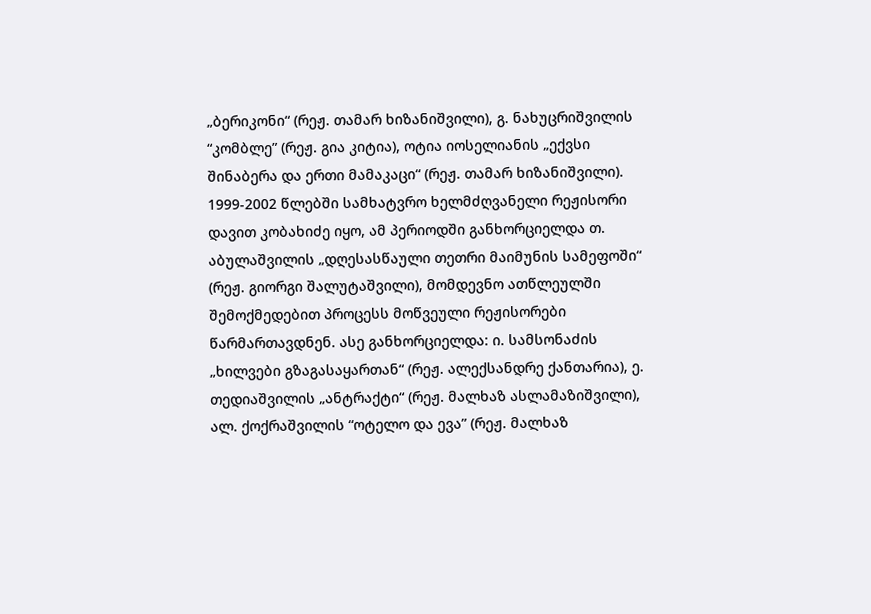„ბერიკონი“ (რეჟ. თამარ ხიზანიშვილი), გ. ნახუცრიშვილის “კომბლე” (რეჟ. გია კიტია), ოტია იოსელიანის „ექვსი შინაბერა და ერთი მამაკაცი“ (რეჟ. თამარ ხიზანიშვილი).
1999-2002 წლებში სამხატვრო ხელმძღვანელი რეჟისორი დავით კობახიძე იყო, ამ პერიოდში განხორციელდა თ. აბულაშვილის „დღესასწაული თეთრი მაიმუნის სამეფოში“ (რეჟ. გიორგი შალუტაშვილი), მომდევნო ათწლეულში შემოქმედებით პროცესს მოწვეული რეჟისორები წარმართავდნენ. ასე განხორციელდა: ი. სამსონაძის „ხილვები გზაგასაყართან“ (რეჟ. ალექსანდრე ქანთარია), ე. თედიაშვილის „ანტრაქტი“ (რეჟ. მალხაზ ასლამაზიშვილი), ალ. ქოქრაშვილის “ოტელო და ევა” (რეჟ. მალხაზ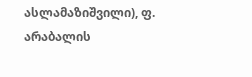ასლამაზიშვილი), ფ. არაბალის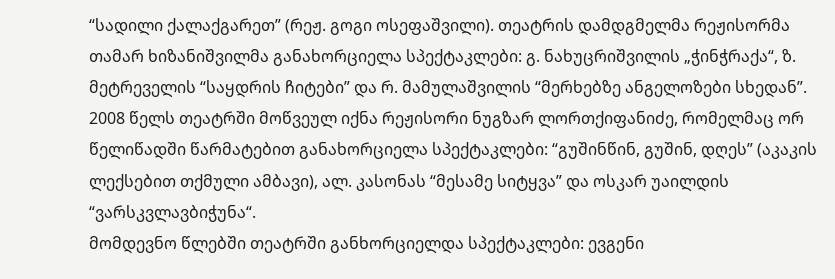“სადილი ქალაქგარეთ” (რეჟ. გოგი ოსეფაშვილი). თეატრის დამდგმელმა რეჟისორმა თამარ ხიზანიშვილმა განახორციელა სპექტაკლები: გ. ნახუცრიშვილის „ჭინჭრაქა“, ზ. მეტრეველის “საყდრის ჩიტები” და რ. მამულაშვილის “მერხებზე ანგელოზები სხედან”. 2008 წელს თეატრში მოწვეულ იქნა რეჟისორი ნუგზარ ლორთქიფანიძე, რომელმაც ორ წელიწადში წარმატებით განახორციელა სპექტაკლები: “გუშინწინ, გუშინ, დღეს” (აკაკის ლექსებით თქმული ამბავი), ალ. კასონას “მესამე სიტყვა” და ოსკარ უაილდის “ვარსკვლავბიჭუნა“.
მომდევნო წლებში თეატრში განხორციელდა სპექტაკლები: ევგენი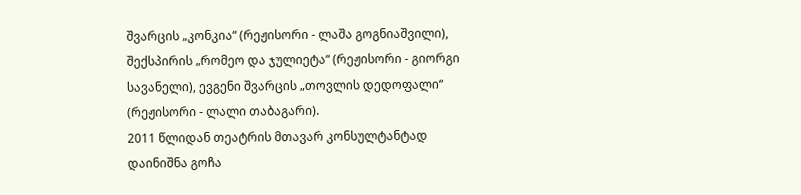შვარცის „კონკია“ (რეჟისორი - ლაშა გოგნიაშვილი), შექსპირის „რომეო და ჯულიეტა“ (რეჟისორი - გიორგი სავანელი), ევგენი შვარცის „თოვლის დედოფალი“ (რეჟისორი - ლალი თაბაგარი).
2011 წლიდან თეატრის მთავარ კონსულტანტად დაინიშნა გოჩა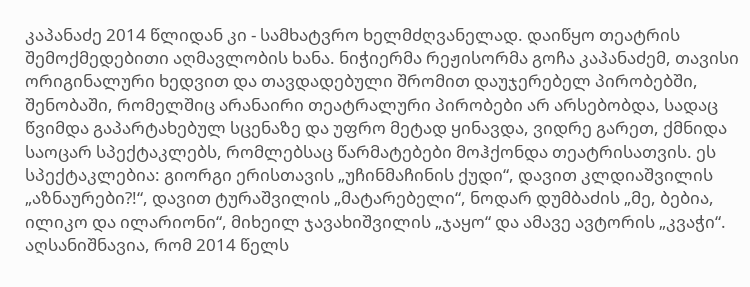კაპანაძე 2014 წლიდან კი - სამხატვრო ხელმძღვანელად. დაიწყო თეატრის შემოქმედებითი აღმავლობის ხანა. ნიჭიერმა რეჟისორმა გოჩა კაპანაძემ, თავისი ორიგინალური ხედვით და თავდადებული შრომით დაუჯერებელ პირობებში, შენობაში, რომელშიც არანაირი თეატრალური პირობები არ არსებობდა, სადაც წვიმდა გაპარტახებულ სცენაზე და უფრო მეტად ყინავდა, ვიდრე გარეთ, ქმნიდა საოცარ სპექტაკლებს, რომლებსაც წარმატებები მოჰქონდა თეატრისათვის. ეს სპექტაკლებია: გიორგი ერისთავის „უჩინმაჩინის ქუდი“, დავით კლდიაშვილის „აზნაურები?!“, დავით ტურაშვილის „მატარებელი“, ნოდარ დუმბაძის „მე, ბებია, ილიკო და ილარიონი“, მიხეილ ჯავახიშვილის „ჯაყო“ და ამავე ავტორის „კვაჭი“. აღსანიშნავია, რომ 2014 წელს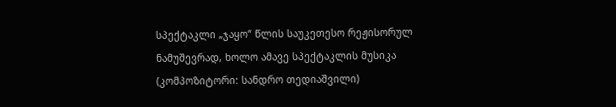სპექტაკლი „ჯაყო“ წლის საუკეთესო რეჟისორულ ნამუშევრად, ხოლო ამავე სპექტაკლის მუსიკა (კომპოზიტორი: სანდრო თედიაშვილი)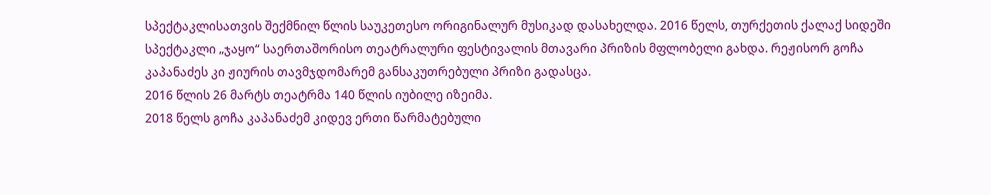სპექტაკლისათვის შექმნილ წლის საუკეთესო ორიგინალურ მუსიკად დასახელდა. 2016 წელს, თურქეთის ქალაქ სიდეში სპექტაკლი „ჯაყო“ საერთაშორისო თეატრალური ფესტივალის მთავარი პრიზის მფლობელი გახდა. რეჟისორ გოჩა კაპანაძეს კი ჟიურის თავმჯდომარემ განსაკუთრებული პრიზი გადასცა.
2016 წლის 26 მარტს თეატრმა 140 წლის იუბილე იზეიმა.
2018 წელს გოჩა კაპანაძემ კიდევ ერთი წარმატებული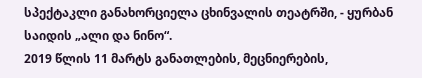სპექტაკლი განახორციელა ცხინვალის თეატრში, - ყურბან საიდის „ალი და ნინო“.
2019 წლის 11 მარტს განათლების, მეცნიერების,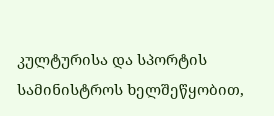კულტურისა და სპორტის სამინისტროს ხელშეწყობით,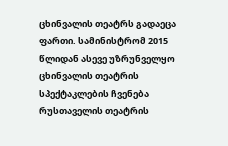ცხინვალის თეატრს გადაეცა ფართი. სამინისტრომ 2015 წლიდან ასევე უზრუნველყო ცხინვალის თეატრის სპექტაკლების ჩვენება რუსთაველის თეატრის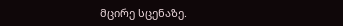მცირე სცენაზე.